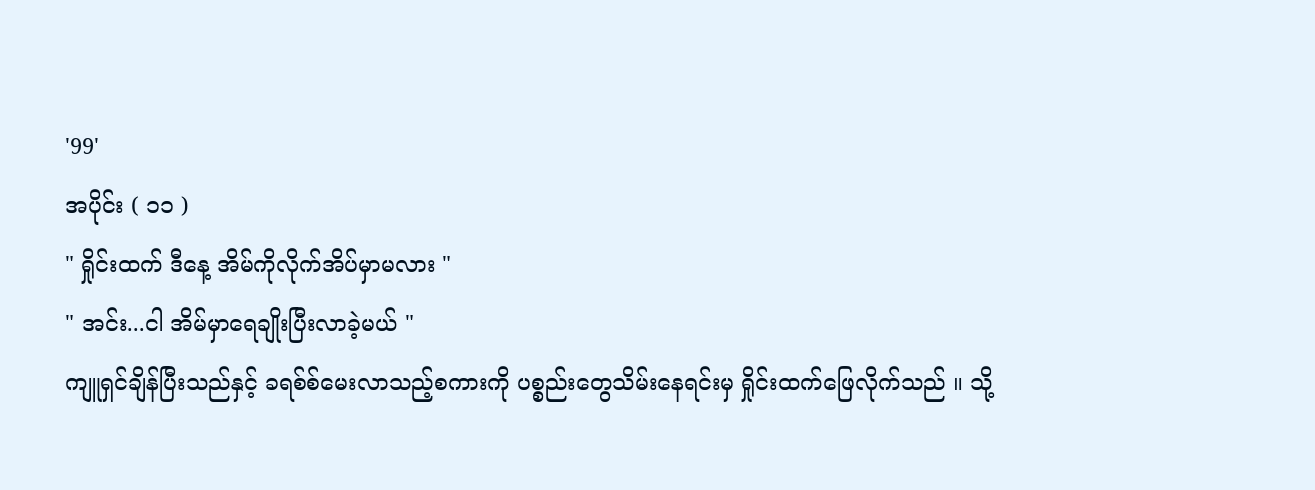'99'
အပိုင်း ( ၁၁ )
" ရှိုင်းထက် ဒီနေ့ အိမ်ကိုလိုက်အိပ်မှာမလား "
" အင်း...ငါ အိမ်မှာရေချိုးပြီးလာခဲ့မယ် "
ကျူရှင်ချိန်ပြီးသည်နှင့် ခရစ်စ်မေးလာသည့်စကားကို ပစ္စည်းတွေသိမ်းနေရင်းမှ ရှိုင်းထက်ဖြေလိုက်သည် ။ သို့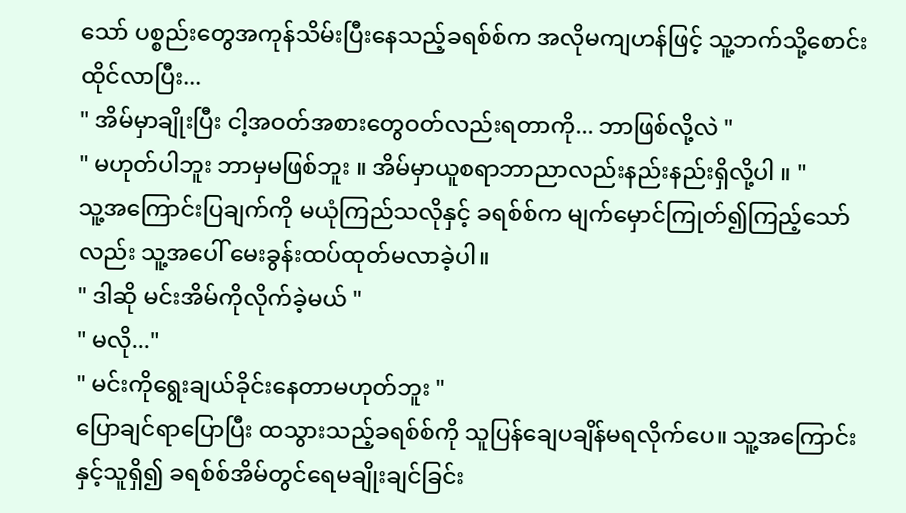သော် ပစ္စည်းတွေအကုန်သိမ်းပြီးနေသည့်ခရစ်စ်က အလိုမကျဟန်ဖြင့် သူ့ဘက်သို့စောင်းထိုင်လာပြီး...
" အိမ်မှာချိုးပြီး ငါ့အဝတ်အစားတွေဝတ်လည်းရတာကို... ဘာဖြစ်လို့လဲ "
" မဟုတ်ပါဘူး ဘာမှမဖြစ်ဘူး ။ အိမ်မှာယူစရာဘာညာလည်းနည်းနည်းရှိလို့ပါ ။ "
သူ့အကြောင်းပြချက်ကို မယုံကြည်သလိုနှင့် ခရစ်စ်က မျက်မှောင်ကြုတ်၍ကြည့်သော်လည်း သူ့အပေါ် မေးခွန်းထပ်ထုတ်မလာခဲ့ပါ။
" ဒါဆို မင်းအိမ်ကိုလိုက်ခဲ့မယ် "
" မလို..."
" မင်းကိုရွေးချယ်ခိုင်းနေတာမဟုတ်ဘူး "
ပြောချင်ရာပြောပြီး ထသွားသည့်ခရစ်စ်ကို သူပြန်ချေပချိန်မရလိုက်ပေ။ သူ့အကြောင်းနှင့်သူရှိ၍ ခရစ်စ်အိမ်တွင်ရေမချိုးချင်ခြင်း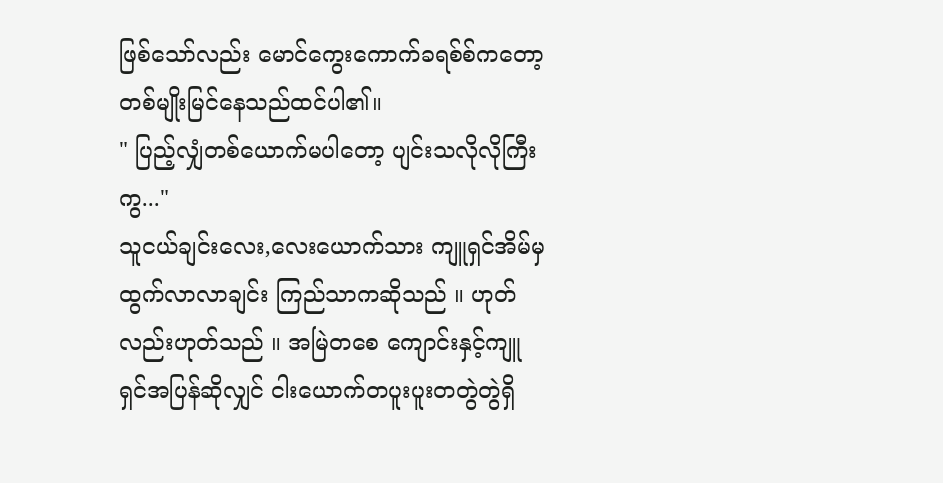ဖြစ်သော်လည်း မောင်ကွေးကောက်ခရစ်စ်ကတော့ တစ်မျိုးမြင်နေသည်ထင်ပါ၏။
" ပြည့်လျှံတစ်ယောက်မပါတော့ ပျင်းသလိုလိုကြီးကွ..."
သူငယ်ချင်းလေး,လေးယောက်သား ကျူရှင်အိမ်မှထွက်လာလာချင်း ကြည်သာကဆိုသည် ။ ဟုတ်လည်းဟုတ်သည် ။ အမြဲတစေ ကျောင်းနှင့်ကျူရှင်အပြန်ဆိုလျှင် ငါးယောက်တပူးပူးတတွဲတွဲရှိ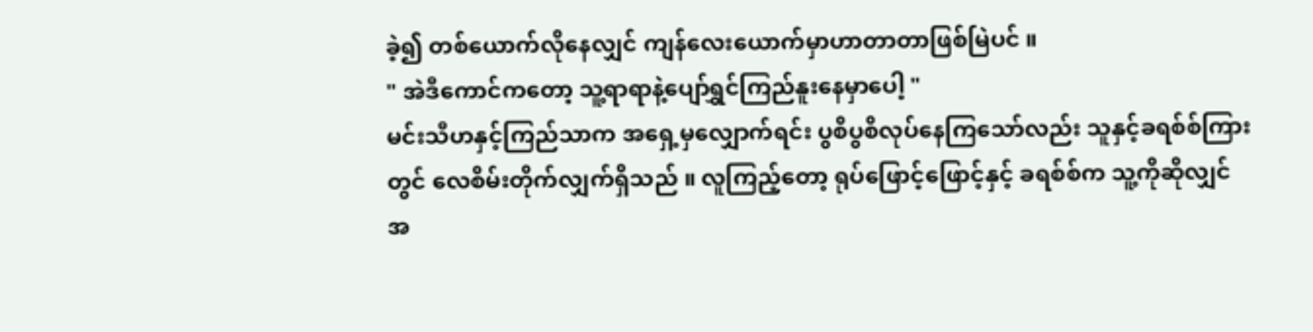ခဲ့၍ တစ်ယောက်လိုနေလျှင် ကျန်လေးယောက်မှာဟာတာတာဖြစ်မြဲပင် ။
" အဲဒီကောင်ကတော့ သူ့ရာရာနဲ့ပျော်ရွှင်ကြည်နူးနေမှာပေါ့ "
မင်းသီဟနှင့်ကြည်သာက အရှေ့မှလျှောက်ရင်း ပွစိပွစိလုပ်နေကြသော်လည်း သူနှင့်ခရစ်စ်ကြားတွင် လေစိမ်းတိုက်လျှက်ရှိသည် ။ လူကြည့်တော့ ရုပ်ဖြောင့်ဖြောင့်နှင့် ခရစ်စ်က သူ့ကိုဆိုလျှင် အ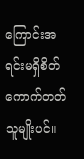ကြောင်းအရင်းမရှိစိတ်ကောက်တတ်သူမျိုးပင်။